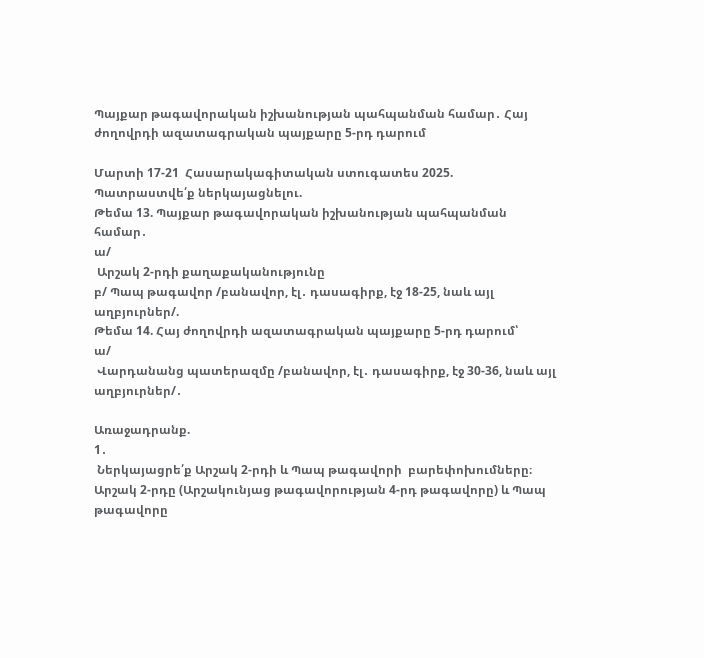Պայքար թագավորական իշխանության պահպանման համար․ Հայ ժողովրդի ազատագրական պայքարը 5-րդ դարում

Մարտի 17-21  Հասարակագիտական ստուգատես 2025.
Պատրաստվե՛ք ներկայացնելու.
Թեմա 13. Պայքար թագավորական իշխանության պահպանման համար․
ա/
 Արշակ 2-րդի քաղաքականությունը
բ/ Պապ թագավոր /բանավոր, էլ․ դասագիրք, էջ 18-25, նաև այլ աղբյուրներ/.
Թեմա 14. Հայ ժողովրդի ազատագրական պայքարը 5-րդ դարում՝
ա/
 Վարդանանց պատերազմը /բանավոր, էլ․ դասագիրք, էջ 30-36, նաև այլ աղբյուրներ/․

Առաջադրանք.
1․
 Ներկայացրե՛ք Արշակ 2-րդի և Պապ թագավորի  բարեփոխումները։
Արշակ 2-րդը (Արշակունյաց թագավորության 4-րդ թագավորը) և Պապ թագավորը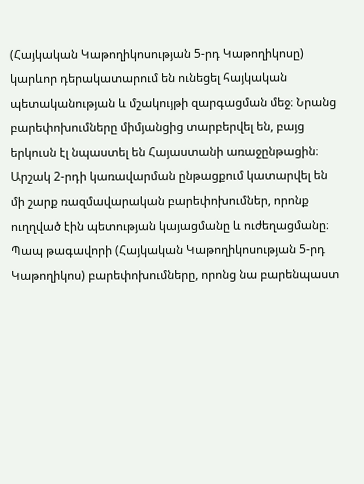(Հայկական Կաթողիկոսության 5-րդ Կաթողիկոսը) կարևոր դերակատարում են ունեցել հայկական պետականության և մշակույթի զարգացման մեջ։ Նրանց բարեփոխումները միմյանցից տարբերվել են, բայց երկուսն էլ նպաստել են Հայաստանի առաջընթացին։ Արշակ 2-րդի կառավարման ընթացքում կատարվել են մի շարք ռազմավարական բարեփոխումներ, որոնք ուղղված էին պետության կայացմանը և ուժեղացմանը։ Պապ թագավորի (Հայկական Կաթողիկոսության 5-րդ Կաթողիկոս) բարեփոխումները, որոնց նա բարենպաստ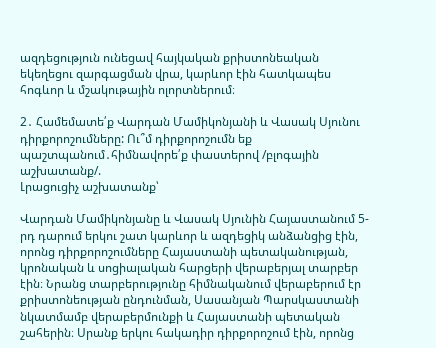ազդեցություն ունեցավ հայկական քրիստոնեական եկեղեցու զարգացման վրա, կարևոր էին հատկապես հոգևոր և մշակութային ոլորտներում։

2․ Համեմատե՛ք Վարդան Մամիկոնյանի և Վասակ Սյունու դիրքորոշումները: Ու՞մ դիրքորոշումն եք պաշտպանում․հիմնավորե՛ք փաստերով /բլոգային աշխատանք/.
Լրացուցիչ աշխատանք՝

Վարդան Մամիկոնյանը և Վասակ Սյունին Հայաստանում 5-րդ դարում երկու շատ կարևոր և ազդեցիկ անձանցից էին, որոնց դիրքորոշումները Հայաստանի պետականության, կրոնական և սոցիալական հարցերի վերաբերյալ տարբեր էին։ Նրանց տարբերությունը հիմնականում վերաբերում էր քրիստոնեության ընդունման, Սասանյան Պարսկաստանի նկատմամբ վերաբերմունքի և Հայաստանի պետական շահերին։ Սրանք երկու հակադիր դիրքորոշում էին, որոնց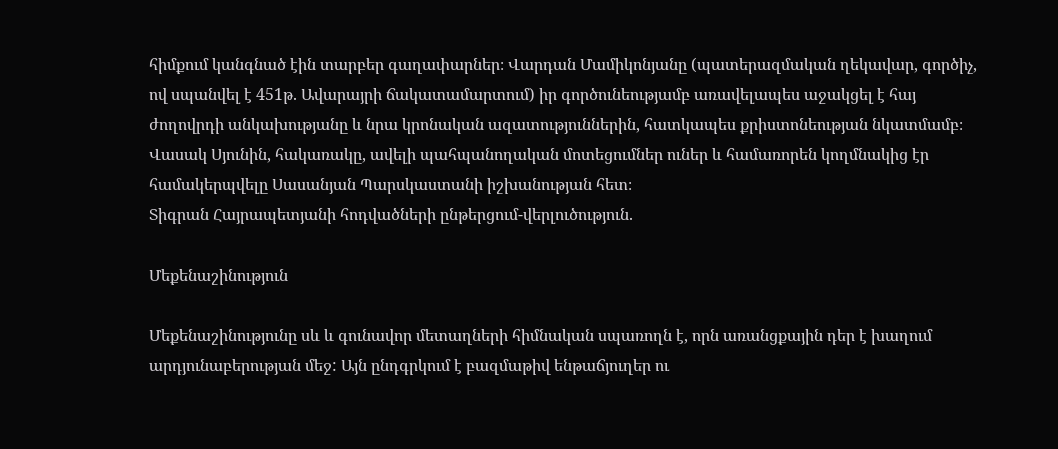հիմքում կանգնած էին տարբեր գաղափարներ։ Վարդան Մամիկոնյանը (պատերազմական ղեկավար, գործիչ, ով սպանվել է 451թ. Ավարայրի ճակատամարտում) իր գործունեությամբ առավելապես աջակցել է հայ ժողովրդի անկախությանը և նրա կրոնական ազատություններին, հատկապես քրիստոնեության նկատմամբ։ Վասակ Սյունին, հակառակը, ավելի պահպանողական մոտեցումներ ուներ և համառորեն կողմնակից էր համակերպվելը Սասանյան Պարսկաստանի իշխանության հետ։
Տիգրան Հայրապետյանի հոդվածների ընթերցում-վերլուծություն.

Մեքենաշինություն

Մեքենաշինությունը սև և գունավոր մետաղների հիմնական սպառողն է, որն առանցքային դեր է խաղում արդյունաբերության մեջ: Այն ընդգրկում է բազմաթիվ ենթաճյուղեր ու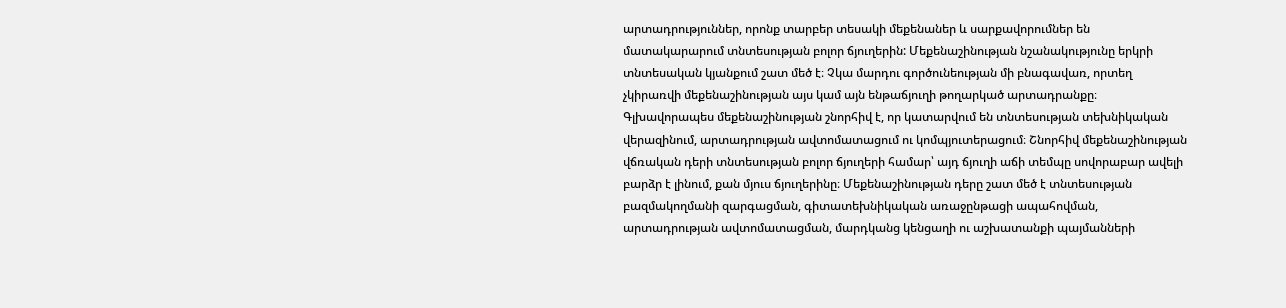արտադրություններ, որոնք տարբեր տեսակի մեքենաներ և սարքավորումներ են մատակարարում տնտեսության բոլոր ճյուղերին: Մեքենաշինության նշանակությունը երկրի տնտեսական կյանքում շատ մեծ է։ Չկա մարդու գործունեության մի բնագավառ, որտեղ չկիրառվի մեքենաշինության այս կամ այն ենթաճյուղի թողարկած արտադրանքը։ Գլխավորապես մեքենաշինության շնորհիվ է, որ կատարվում են տնտեսության տեխնիկական վերազինում, արտադրության ավտոմատացում ու կոմպյուտերացում։ Շնորհիվ մեքենաշինության վճռական դերի տնտեսության բոլոր ճյուղերի համար՝ այդ ճյուղի աճի տեմպը սովորաբար ավելի բարձր է լինում, քան մյուս ճյուղերինը։ Մեքենաշինության դերը շատ մեծ է տնտեսության բազմակողմանի զարգացման, գիտատեխնիկական առաջընթացի ապահովման, արտադրության ավտոմատացման, մարդկանց կենցաղի ու աշխատանքի պայմանների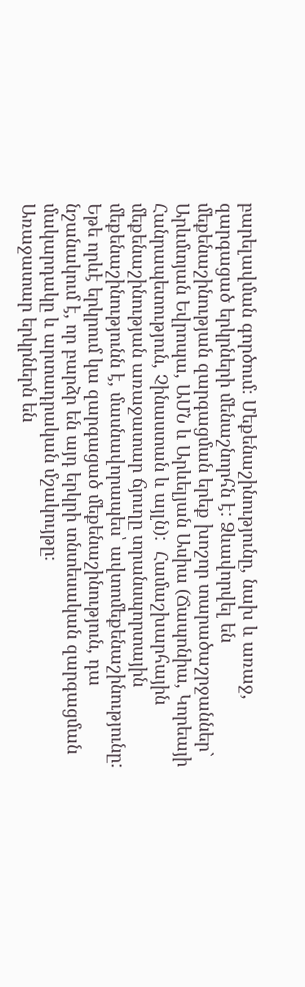բարելավման գործում։ Մեքենաշինությունը, նախ և առաջ, զարգացած երկրների մենաշնորհն է: Ձևավորվել են մեքենաշինության զարգացման երեք խոշոր տարածաշրջաններ` Արևմտյան Եվրոպա, ԱՄՆ և Արևելյան Ասիա (Ճապոնիա, Կորեայի Հանրապետություն, Չինաստան և այլն):  Համաշխարհային մեքենաշինության առաջատար ճյուղը տրանսպորտային մեքենաշինությունն է, մասնավորապես՝ ավտոմեքենաշինությունը: Եթե որևէ երկրում կա զարգացած մեքենաշինություն, դա նշանակում է, որ բարձր են այդ երկրի տնտեսական զարգացման մակարդակը և արտադրական մշակույթը։
Առաջատար երկրներն են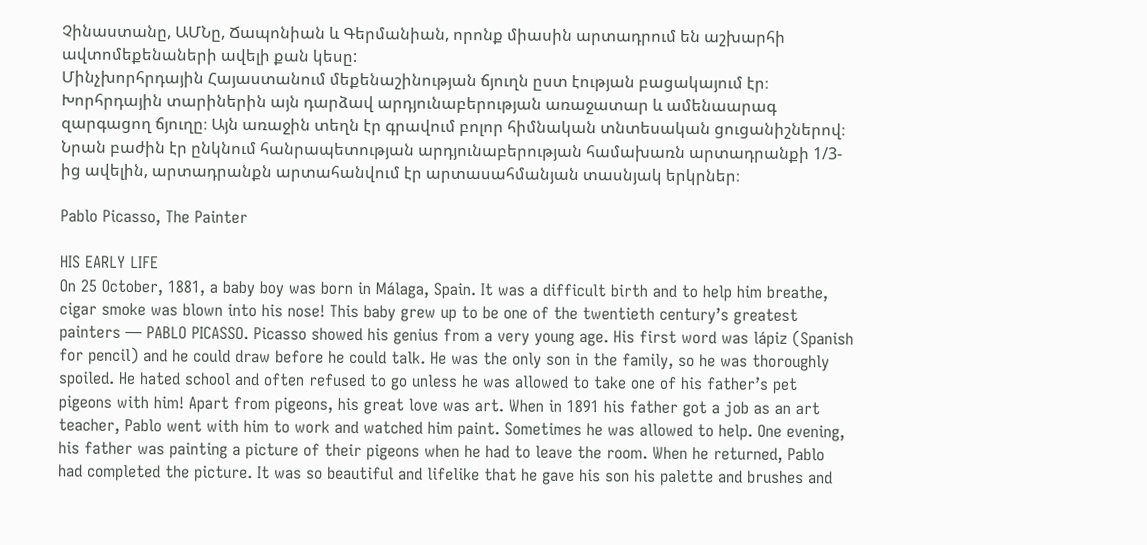Չինաստանը, ԱՄՆը, Ճապոնիան և Գերմանիան, որոնք միասին արտադրում են աշխարհի ավտոմեքենաների ավելի քան կեսը:
Մինչխորհրդային Հայաստանում մեքենաշինության ճյուղն ըստ էության բացակայում էր։ Խորհրդային տարիներին այն դարձավ արդյունաբերության առաջատար և ամենաարագ զարգացող ճյուղը։ Այն առաջին տեղն էր գրավում բոլոր հիմնական տնտեսական ցուցանիշներով։ Նրան բաժին էր ընկնում հանրապետության արդյունաբերության համախառն արտադրանքի 1/3-ից ավելին, արտադրանքն արտահանվում էր արտասահմանյան տասնյակ երկրներ։

Pablo Picasso, The Painter

HIS EARLY LIFE
On 25 October, 1881, a baby boy was born in Málaga, Spain. It was a difficult birth and to help him breathe, cigar smoke was blown into his nose! This baby grew up to be one of the twentieth century’s greatest painters — PABLO PICASSO. Picasso showed his genius from a very young age. His first word was lápiz (Spanish for pencil) and he could draw before he could talk. He was the only son in the family, so he was thoroughly spoiled. He hated school and often refused to go unless he was allowed to take one of his father’s pet pigeons with him! Apart from pigeons, his great love was art. When in 1891 his father got a job as an art teacher, Pablo went with him to work and watched him paint. Sometimes he was allowed to help. One evening, his father was painting a picture of their pigeons when he had to leave the room. When he returned, Pablo had completed the picture. It was so beautiful and lifelike that he gave his son his palette and brushes and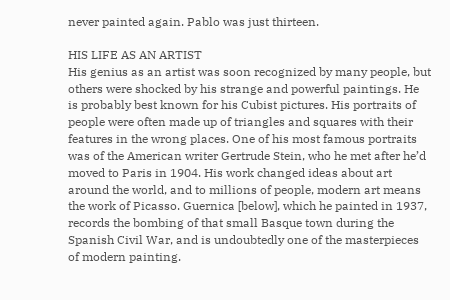never painted again. Pablo was just thirteen.

HIS LIFE AS AN ARTIST
His genius as an artist was soon recognized by many people, but others were shocked by his strange and powerful paintings. He is probably best known for his Cubist pictures. His portraits of people were often made up of triangles and squares with their features in the wrong places. One of his most famous portraits was of the American writer Gertrude Stein, who he met after he’d moved to Paris in 1904. His work changed ideas about art around the world, and to millions of people, modern art means the work of Picasso. Guernica [below], which he painted in 1937, records the bombing of that small Basque town during the Spanish Civil War, and is undoubtedly one of the masterpieces of modern painting.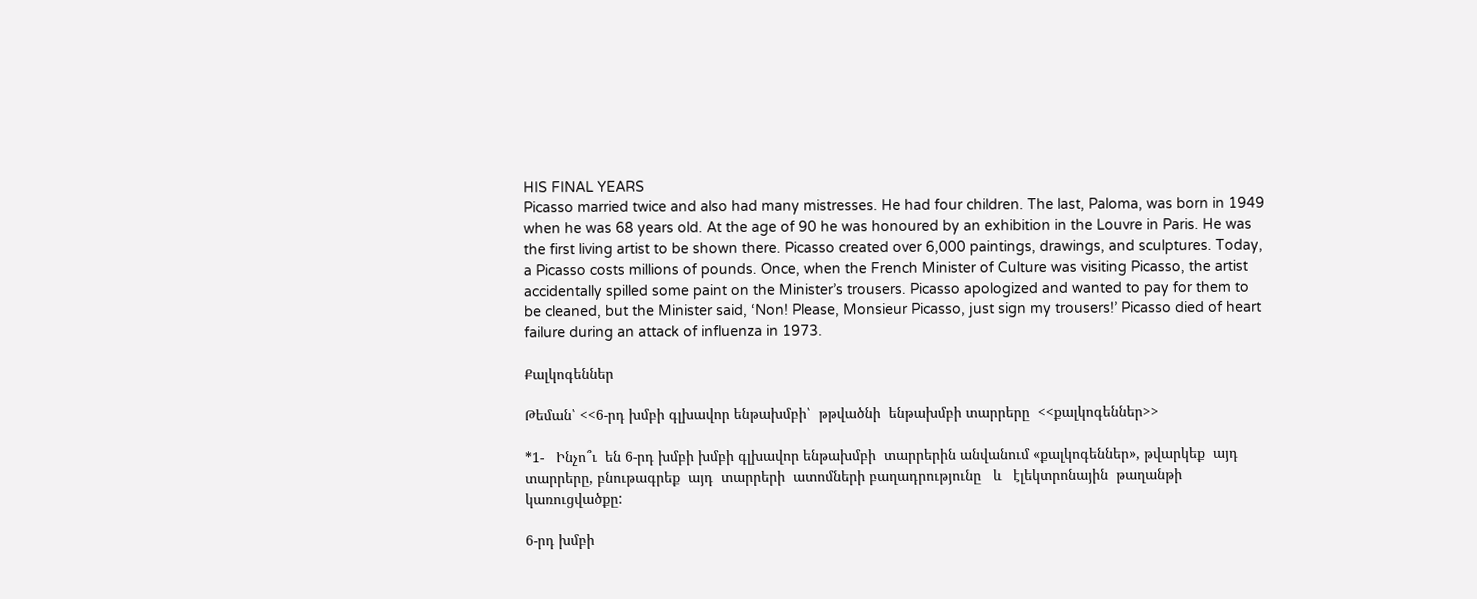HIS FINAL YEARS
Picasso married twice and also had many mistresses. He had four children. The last, Paloma, was born in 1949 when he was 68 years old. At the age of 90 he was honoured by an exhibition in the Louvre in Paris. He was the first living artist to be shown there. Picasso created over 6,000 paintings, drawings, and sculptures. Today, a Picasso costs millions of pounds. Once, when the French Minister of Culture was visiting Picasso, the artist accidentally spilled some paint on the Minister’s trousers. Picasso apologized and wanted to pay for them to be cleaned, but the Minister said, ‘Non! Please, Monsieur Picasso, just sign my trousers!’ Picasso died of heart failure during an attack of influenza in 1973.

Քալկոգեններ

Թեման՝ <<6-րդ խմբի գլխավոր ենթախմբի՝  թթվածնի  ենթախմբի տարրերը  <<քալկոգեններ>>

*1-   Ինչո՞ւ  են 6-րդ խմբի խմբի գլխավոր ենթախմբի  տարրերին անվանում «քալկոգեններ», թվարկեք  այդ  տարրերը, բնութագրեք  այդ  տարրերի  ատոմների բաղադրությունը   և   էլեկտրոնային  թաղանթի կառուցվածքը:

6-րդ խմբի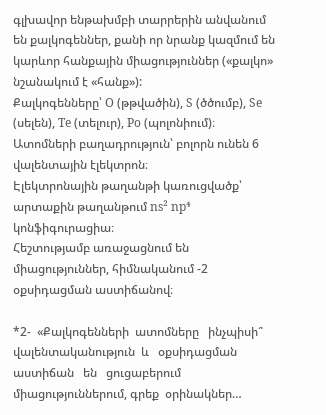գլխավոր ենթախմբի տարրերին անվանում են քալկոգեններ, քանի որ նրանք կազմում են կարևոր հանքային միացություններ («քալկո» նշանակում է «հանք»):
Քալկոգենները՝ O (թթվածին), S (ծծումբ), Se (սելեն), Te (տելուր), Po (պոլոնիում)։
Ատոմների բաղադրություն՝ բոլորն ունեն 6 վալենտային էլեկտրոն։
Էլեկտրոնային թաղանթի կառուցվածք՝ արտաքին թաղանթում ns² np⁴ կոնֆիգուրացիա։
Հեշտությամբ առաջացնում են միացություններ, հիմնականում -2 օքսիդացման աստիճանով։

*2-  «Քալկոգենների  ատոմները   ինչպիսի՞   վալենտականություն  և   օքսիդացման   աստիճան   են   ցուցաբերում   միացություններում, գրեք  օրինակներ…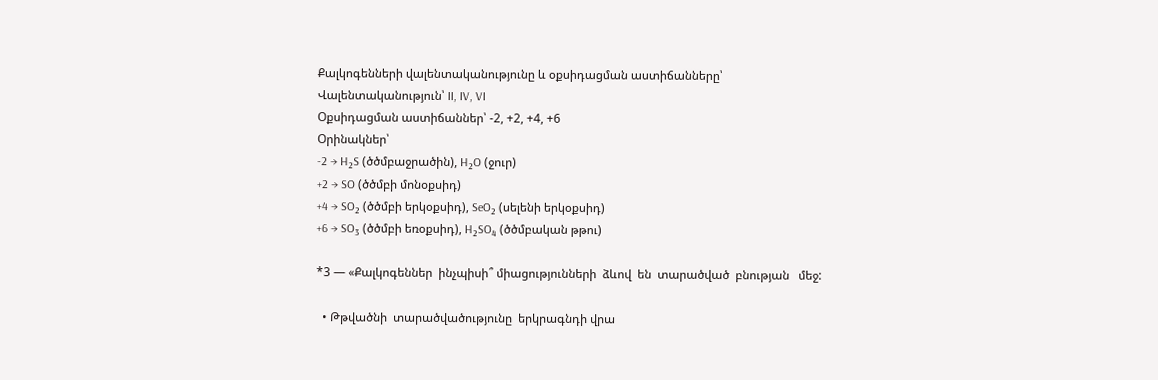Քալկոգենների վալենտականությունը և օքսիդացման աստիճանները՝
Վալենտականություն՝ II, IV, VI
Օքսիդացման աստիճաններ՝ -2, +2, +4, +6
Օրինակներ՝
-2 → H₂S (ծծմբաջրածին), H₂O (ջուր)
+2 → SO (ծծմբի մոնօքսիդ)
+4 → SO₂ (ծծմբի երկօքսիդ), SeO₂ (սելենի երկօքսիդ)
+6 → SO₃ (ծծմբի եռօքսիդ), H₂SO₄ (ծծմբական թթու)

*3 — «Քալկոգեններ  ինչպիսի՞ միացությունների  ձևով  են  տարածված  բնության   մեջ:

  • Թթվածնի  տարածվածությունը  երկրագնդի վրա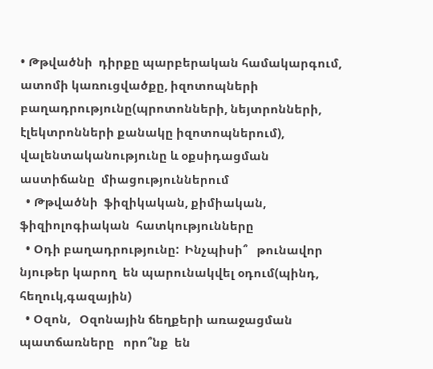• Թթվածնի  դիրքը պարբերական համակարգում, ատոմի կառուցվածքը, իզոտոպների բաղադրությունը(պրոտոնների, նեյտրոնների, էլեկտրոնների քանակը իզոտոպներում), վալենտականությունը և օքսիդացման  աստիճանը  միացություններում
  • Թթվածնի  ֆիզիկական, քիմիական, ֆիզիոլոգիական  հատկությունները
  • Օդի բաղադրությունը:  Ինչպիսի՞   թունավոր  նյութեր կարող  են պարունակվել օդում(պինդ, հեղուկ,գազային)
  • Օզոն,   Օզոնային ճեղքերի առաջացման պատճառները   որո՞նք  են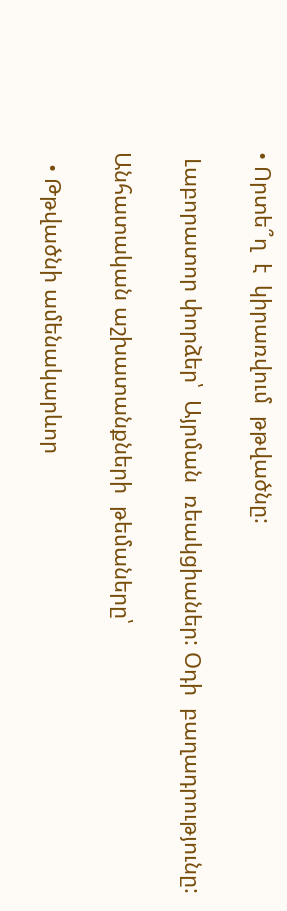• Որտե՞ղ  է  կիրառվում  թթվածնը:

 Լաբորատոր փորձեր՝  Այրման  ռեակցիաներ: Օդի  բաղադրությունը:

Անհատական աշխատանքների  թեմաները՝

  • Թթվածնի ամենակարևոր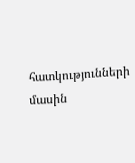հատկությունների  մասին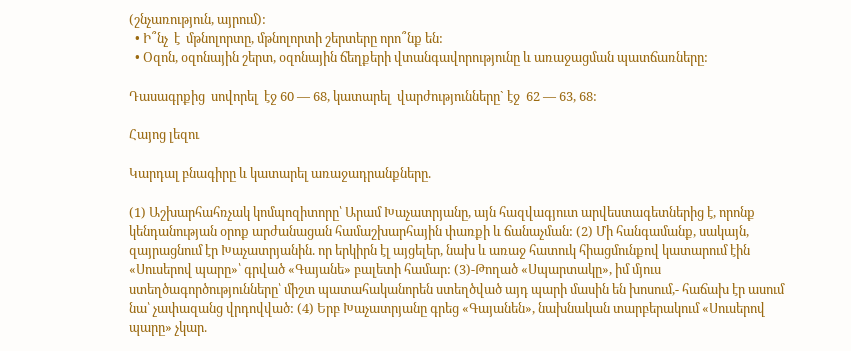(շնչառություն, այրում):
  • Ի՞նչ  է  մթնոլորտը, մթնոլորտի շերտերը որո՞նք են:
  • Օզոն, օզոնային շերտ, օզոնային ճեղքերի վտանգավորությունը և առաջացման պատճառները:

Դասագրքից  սովորել  էջ 60 — 68, կատարել  վարժությունները` էջ  62 — 63, 68:

Հայոց լեզու

Կարդալ բնագիրը և կատարել առաջադրանքները.

(1) Աշխարհահռչակ կոմպոզիտորը՝ Արամ Խաչատրյանը, այն հազվագյուտ արվեստագետներից է, որոնք կենդանության օրոք արժանացան համաշխարհային փառքի և ճանաչման: (2) Մի հանգամանք, սակայն, զայրացնում էր Խաչատրյանին. որ երկիրն էլ այցելեր, նախ և առաջ հատուկ հիացմունքով կատարում էին «Սուսերով պարը»՝ գրված «Գայանե» բալետի համար: (3)-Թողած «Սպարտակը», իմ մյուս ստեղծագործությունները՝ միշտ պատահականորեն ստեղծված այդ պարի մասին են խոսում,- հաճախ էր ասում նա՝ չափազանց վրդովված: (4) Երբ Խաչատրյանը գրեց «Գայանեն», նախնական տարբերակում «Սուսերով պարը» չկար.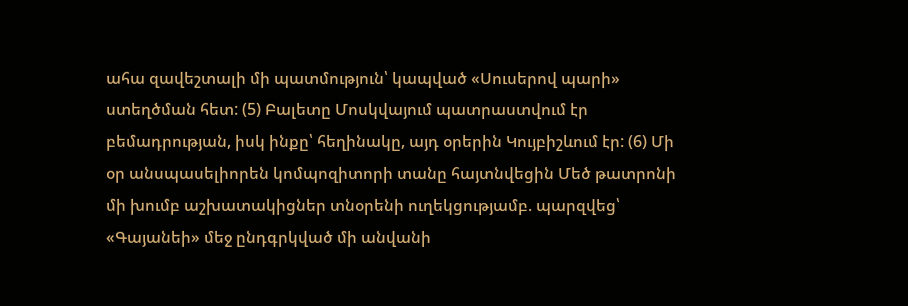ահա զավեշտալի մի պատմություն՝ կապված «Սուսերով պարի» ստեղծման հետ: (5) Բալետը Մոսկվայում պատրաստվում էր բեմադրության, իսկ ինքը՝ հեղինակը, այդ օրերին Կույբիշևում էր: (6) Մի օր անսպասելիորեն կոմպոզիտորի տանը հայտնվեցին Մեծ թատրոնի մի խումբ աշխատակիցներ տնօրենի ուղեկցությամբ. պարզվեց՝ «Գայանեի» մեջ ընդգրկված մի անվանի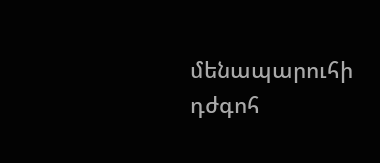մենապարուհի դժգոհ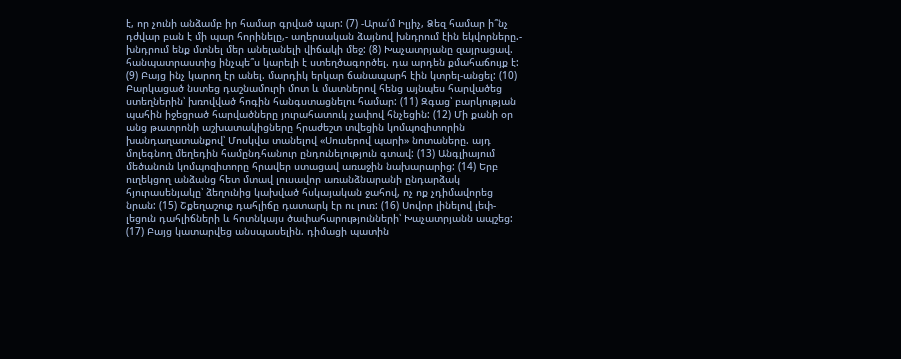է, որ չունի անձամբ իր համար գրված պար: (7) -Արա՛մ Իլյիչ, Ձեզ համար ի՞նչ դժվար բան է մի պար հորինելը,- աղերսական ձայնով խնդրում էին եկվորները.- խնդրում ենք մտնել մեր անելանելի վիճակի մեջ: (8) Խաչատրյանը զայրացավ. հանպատրաստից ինչպե՞ս կարելի է ստեղծագործել. դա արդեն քմահաճույք է: (9) Բայց ինչ կարող էր անել. մարդիկ երկար ճանապարհ էին կտրել-անցել: (10) Բարկացած նստեց դաշնամուրի մոտ և մատներով հենց այնպես հարվածեց ստեղներին՝ խռովված հոգին հանգստացնելու համար: (11) Զգաց՝ բարկության պահին իջեցրած հարվածները յուրահատուկ չափով հնչեցին: (12) Մի քանի օր անց թատրոնի աշխատակիցները հրաժեշտ տվեցին կոմպոզիտորին խանդաղատանքով՝ Մոսկվա տանելով «Սուսերով պարի» նոտաները. այդ մոլեգնող մեղեդին համընդհանուր ընդունելություն գտավ: (13) Անգլիայում մեծանուն կոմպոզիտորը հրավեր ստացավ առաջին նախարարից: (14) Երբ ուղեկցող անձանց հետ մտավ լուսավոր առանձնարանի ընդարձակ հյուրասենյակը՝ ձեղունից կախված հսկայական ջահով, ոչ ոք չդիմավորեց նրան: (15) Շքեղաշուք դահլիճը դատարկ էր ու լուռ: (16) Սովոր լինելով լեփ-լեցուն դահլիճների և հոտնկայս ծափահարությունների՝ Խաչատրյանն ապշեց: (17) Բայց կատարվեց անսպասելին. դիմացի պատին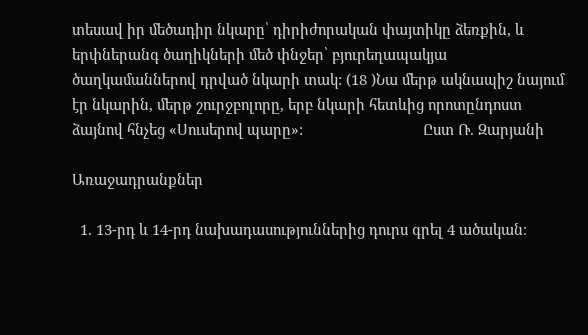տեսավ իր մեծադիր նկարը՝ դիրիժորական փայտիկը ձեռքին, և երփներանգ ծաղիկների մեծ փնջեր՝ բյուրեղապակյա ծաղկամաններով դրված նկարի տակ: (18 )Նա մերթ ակնապիշ նայում էր նկարին, մերթ շուրջբոլորը, երբ նկարի հետևից որոտընդոստ ձայնով հնչեց «Սուսերով պարը»:                              Ըստ Ռ. Զարյանի

Առաջադրանքներ

  1. 13-րդ և 14-րդ նախադասություններից դուրս գրել 4 ածական։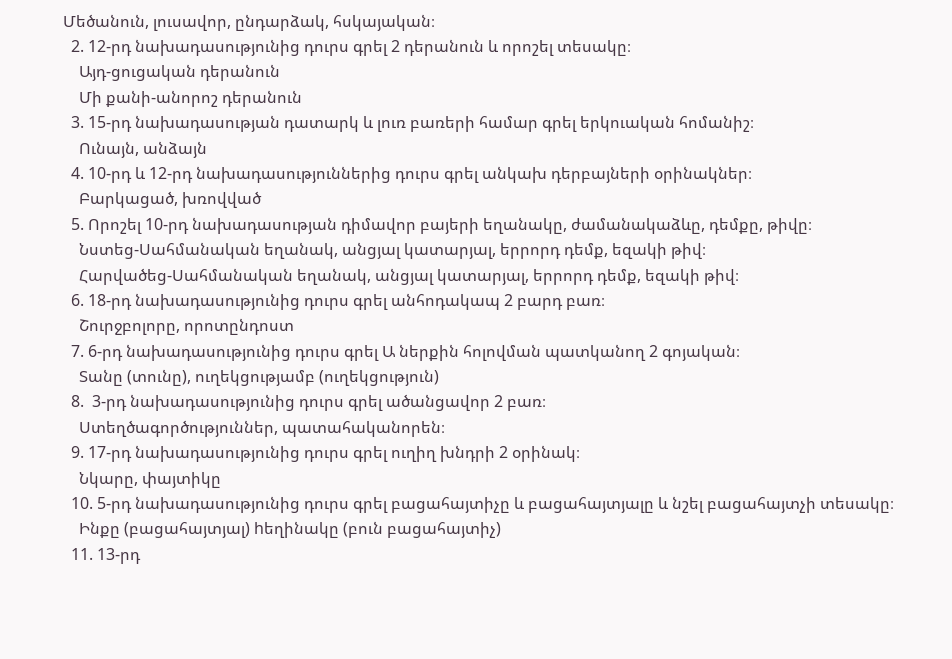Մեծանուն, լուսավոր, ընդարձակ, հսկայական։
  2. 12-րդ նախադասությունից դուրս գրել 2 դերանուն և որոշել տեսակը։
    Այդ-ցուցական դերանուն
    Մի քանի-անորոշ դերանուն
  3. 15-րդ նախադասության դատարկ և լուռ բառերի համար գրել երկուական հոմանիշ։
    Ունայն, անձայն
  4. 10-րդ և 12-րդ նախադասություններից դուրս գրել անկախ դերբայների օրինակներ։
    Բարկացած, խռովված
  5. Որոշել 10-րդ նախադասության դիմավոր բայերի եղանակը, ժամանակաձևը, դեմքը, թիվը։
    Նստեց-Սահմանական եղանակ, անցյալ կատարյալ, երրորդ դեմք, եզակի թիվ։
    Հարվածեց-Սահմանական եղանակ, անցյալ կատարյալ, երրորդ դեմք, եզակի թիվ։
  6. 18-րդ նախադասությունից դուրս գրել անհոդակապ 2 բարդ բառ։
    Շուրջբոլորը, որոտընդոստ
  7. 6-րդ նախադասությունից դուրս գրել Ա ներքին հոլովման պատկանող 2 գոյական։
    Տանը (տունը), ուղեկցությամբ (ուղեկցություն)
  8.  3-րդ նախադասությունից դուրս գրել ածանցավոր 2 բառ։
    Ստեղծագործություններ, պատահականորեն։
  9. 17-րդ նախադասությունից դուրս գրել ուղիղ խնդրի 2 օրինակ։
    Նկարը, փայտիկը
  10. 5-րդ նախադասությունից դուրս գրել բացահայտիչը և բացահայտյալը և նշել բացահայտչի տեսակը։
    Ինքը (բացահայտյալ) hեղինակը (բուն բացահայտիչ)
  11. 13-րդ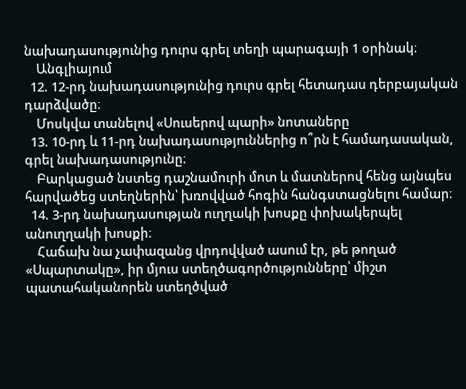նախադասությունից դուրս գրել տեղի պարագայի 1 օրինակ։
    Անգլիայում
  12. 12-րդ նախադասությունից դուրս գրել հետադաս դերբայական դարձվածը։
    Մոսկվա տանելով «Սուսերով պարի» նոտաները
  13. 10-րդ և 11-րդ նախադասություններից ո՞րն է համադասական, գրել նախադասությունը։
    Բարկացած նստեց դաշնամուրի մոտ և մատներով հենց այնպես հարվածեց ստեղներին՝ խռովված հոգին հանգստացնելու համար։
  14. 3-րդ նախադասության ուղղակի խոսքը փոխակերպել անուղղակի խոսքի։
    Հաճախ նա չափազանց վրդովված ասում էր, թե թողած «Սպարտակը», իր մյուս ստեղծագործությունները՝ միշտ պատահականորեն ստեղծված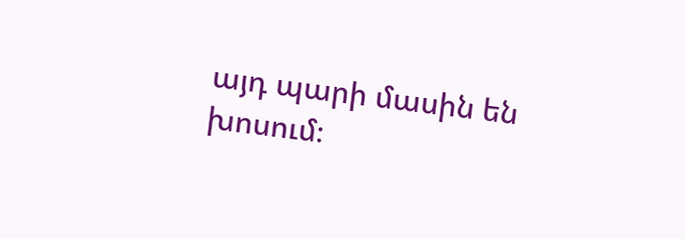այդ պարի մասին են խոսում։